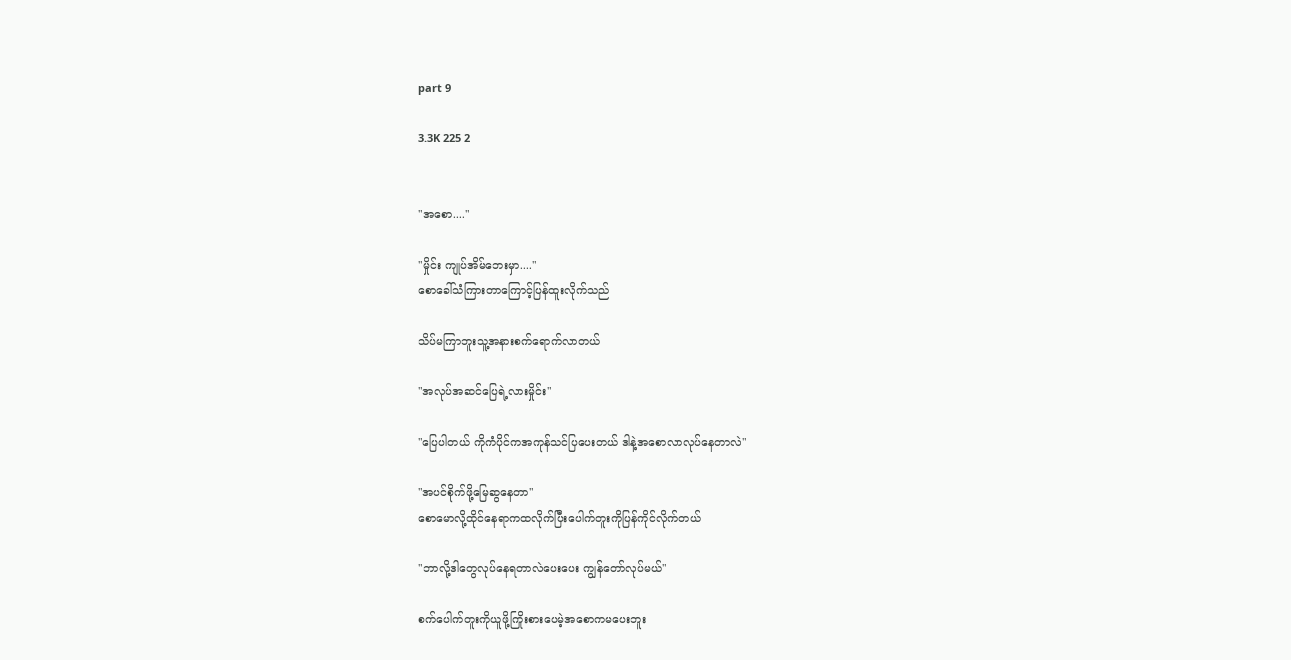part 9

3.3K 225 2


"အစော...."

"မှိုင်း ကျုပ်အိမ်ဘေးမှာ...."
စောခေါ်သံကြားတာကြောင့်ပြန်ထူးလိုက်သည်

သိပ်မကြာဘူးသူ့အနားစက်ရောက်လာတယ်

"အလုပ်အဆင်ပြေရဲ့လားမှိုင်း"

"ပြေပါတယ် ကိုကံပိုင်ကအကုန်သင်ပြပေးတယ် ဒါနဲ့အစောလာလုပ်နေတာလဲ"

"အပင်စိုက်ဖို့မြေဆွနေတာ"
စောမောလို့ထိုင်နေရာကထလိုက်ပြီးပေါက်တူးကိုပြန်ကိုင်လိုက်တယ်

"ဘာလို့ဒါတွေလုပ်နေရတာလဲပေးပေး ကျွန်တော်လုပ်မယ်"

စက်ပေါက်တူးကိုယူဖို့ကြိုးစားပေမဲ့အစောကမပေးဘူး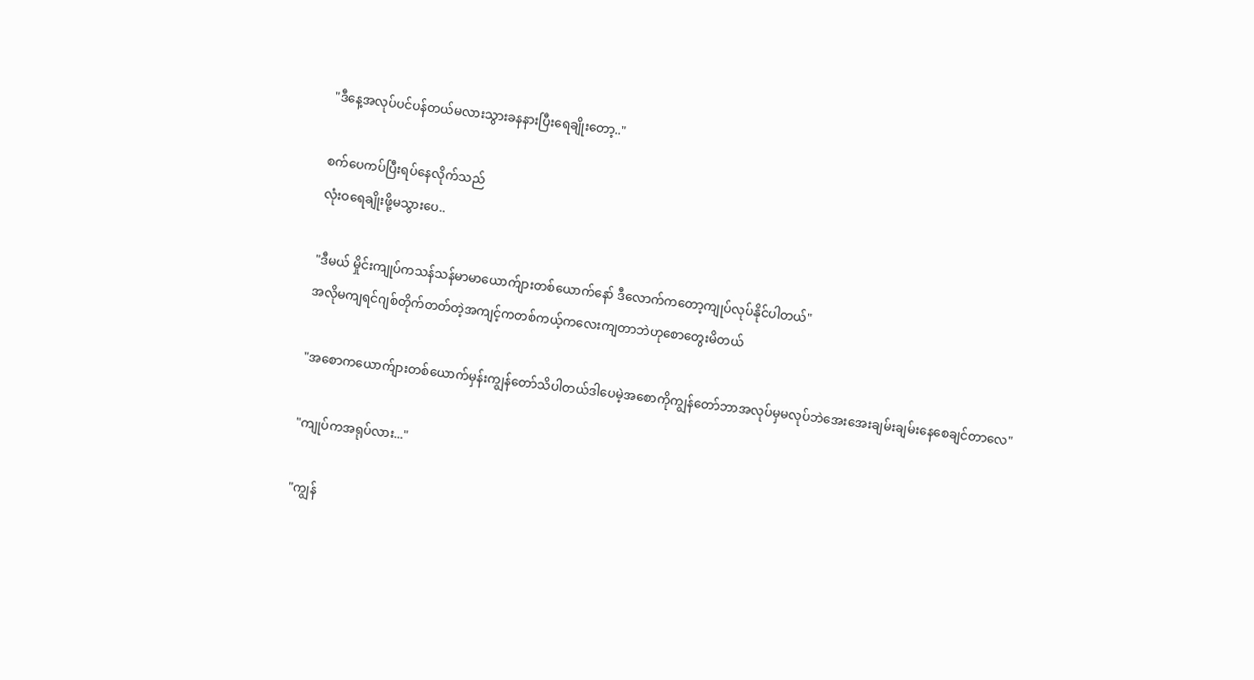"ဒီနေ့အလုပ်ပင်ပန်တယ်မလားသွားခနနားပြီးရေချိုးတော့.."

စက်ပေကပ်ပြီးရပ်နေလိုက်သည်
လုံးဝရေချိုးဖို့မသွားပေ..

"ဒီမယ် မှိုင်းကျုပ်ကသန်သန်မာမာယောက်ျားတစ်ယောက်နော် ဒီလောက်ကတော့ကျုပ်လုပ်နိုင်ပါတယ်"
အလိုမကျရင်ဂျစ်တိုက်တတ်တဲ့အကျင့်ကတစ်ကယ့်ကလေးကျတာဘဲဟုစောတွေးမိတယ်

"အစောကယောက်ျားတစ်ယောက်မှန်းကျွန်တော်သိပါတယ်ဒါပေမဲ့အစောကိုကျွန်တော်ဘာအလုပ်မှမလုပ်ဘဲအေးအေးချမ်းချမ်းနေစေချင်တာလေ"

"ကျုပ်ကအရုပ်လား..."

"ကျွန်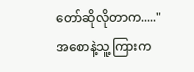တော်ဆိုလိုတာက....."
အစောနဲ့သူ့ကြားက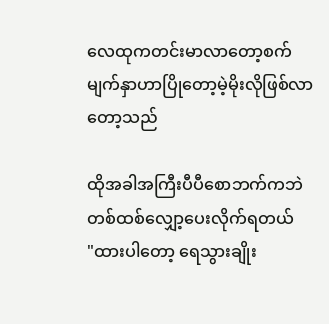လေထုကတင်းမာလာတော့စက်မျက်နှာဟာပြိုတော့မဲ့မိုးလိုဖြစ်လာတော့သည်

ထိုအခါအကြီးပီပီစောဘက်ကဘဲတစ်ထစ်လျှော့ပေးလိုက်ရတယ်
"ထားပါတော့ ရေသွားချိုး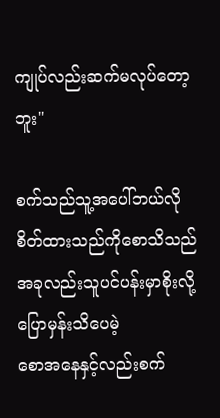ကျုပ်လည်းဆက်မလုပ်တော့ဘူး"

စက်သည်သူ့အပေါ်ဘယ်လိုစိတ်ထားသည်ကိုစောသိသည်
အခုလည်းသူပင်ပန်းမှာစိုးလို့ပြောမှန်းသိပေမဲ့
စောအနေနှင့်လည်းစက်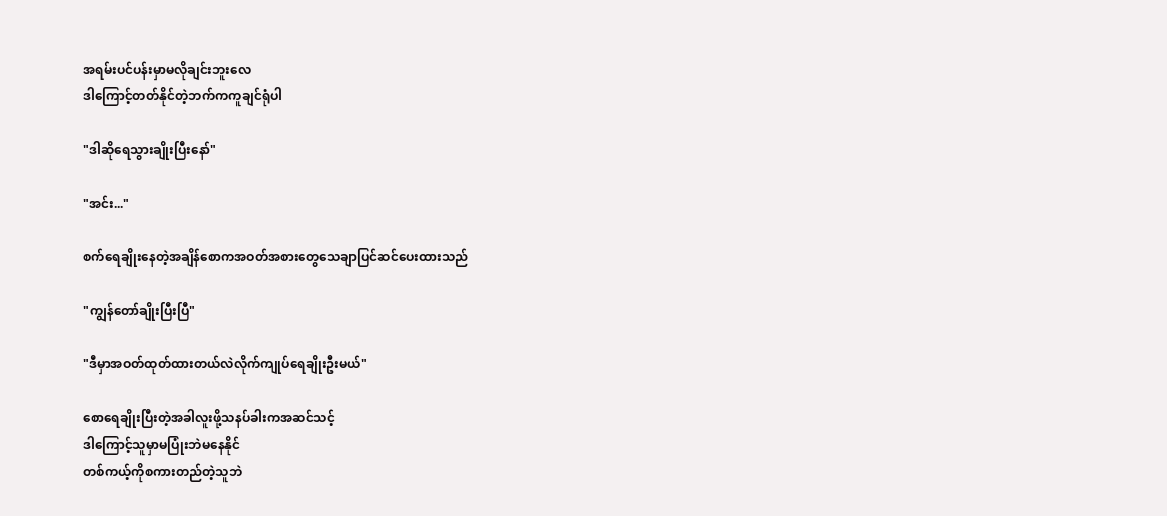အရမ်းပင်ပန်းမှာမလိုချင်းဘူးလေ
ဒါကြောင့်တတ်နိုင်တဲ့ဘက်ကကူချင်ရုံပါ

"ဒါဆိုရေသွားချိုးပြီးနော်"

"အင်း..."

စက်ရေချိုးနေတဲ့အချိန်စောကအဝတ်အစားတွေသေချာပြင်ဆင်ပေးထားသည်

"ကျွန်တော်ချိုးပြီးပြီ"

"ဒီမှာအဝတ်ထုတ်ထားတယ်လဲလိုက်ကျုပ်ရေချိုးဦးမယ်"

စောရေချိုးပြီးတဲ့အခါလူးဖို့သနပ်ခါးကအဆင်သင့်
ဒါကြောင့်သူမှာမပြုံးဘဲမနေနိုင်
တစ်ကယ့်ကိုစကားတည်တဲ့သူဘဲ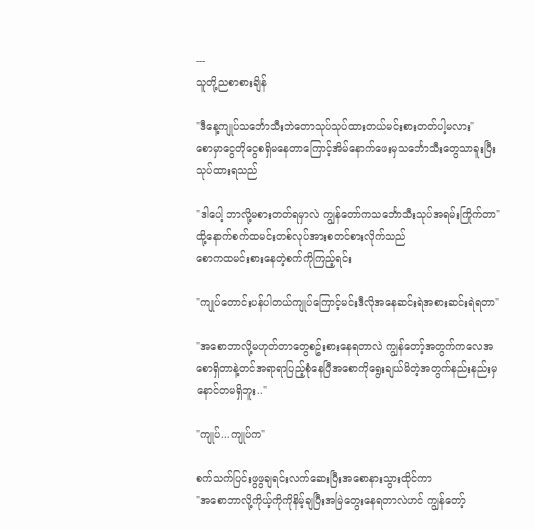---
သူတို့ညစာစားချိန်

"ဒီနေ့ကျုပ်သင်္ဘောသီးဘဲတောသုပ်သုပ်ထားတယ်မင်းစားတတ်ပါ့မလား"
စောမှာငွေတိုငွေစရှိမနေတာကြောင့်အိမ်နောက်ဖေးမှသင်္ဘောသီးတွေသာခူးပြီးသုပ်ထားရသည်

"ဒါပေါ့ ဘာလို့မစားတတ်ရမှာလဲ ကျွန်တော်ကသင်္ဘောသီးသုပ်အရမ်းကြိုက်တာ"
ထို့နောက်စက်ထမင်းတစ်လုပ်အားစတင်စားလိုက်သည်
စောကထမင်းစားနေတဲ့စက်ကိုကြည့်ရင်း

"ကျုပ်တောင်းပန်ပါတယ်ကျုပ်ကြောင့်မင်းဒီလိုအနေဆင်းရဲအစားဆင်းရဲရတာ"

"အစောဘာလို့မဟုတ်တာတွေစဥ်းစားနေရတာလဲ ကျွန်တော့်အတွက်ကလေအစောရှိတာနဲ့တင်အရာရာပြည့်စုံနေပြီအစောကိုရွေးချယ်မိတဲ့အတွက်နည်းနည်းမှနောင်တမရှိဘူး.."

"ကျုပ်...ကျုပ်က"

စက်သက်ပြင်းဖွဖွချရင်းလက်ဆေးပြီးအစောနားသွားထိုင်ကာ
"အစောဘာလို့ကိုယ့်ကိုကိုနိမ့်ချပြီးအမြဲတွေးနေရတာလဲဟင် ကျွန်တော့်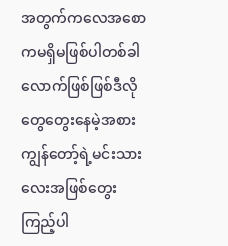အတွက်ကလေအစောကမရှိမဖြစ်ပါတစ်ခါလောက်ဖြစ်ဖြစ်ဒီလိုတွေတွေးနေမဲ့အစားကျွန်တော့်ရဲ့မင်းသားလေးအဖြစ်တွေးကြည့်ပါ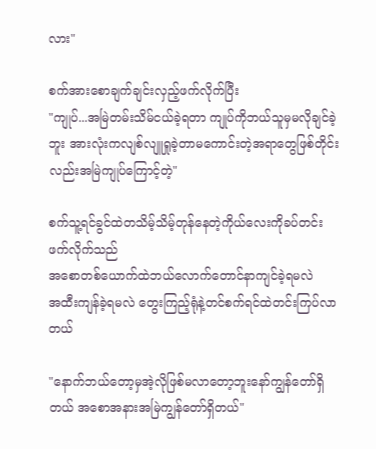လား"

စက်အားစောချက်ချင်းလှည့်ဖက်လိုက်ပြီး
"ကျုပ်...အမြဲတမ်းသိမ်ငယ်ခဲ့ရတာ ကျုပ်ကိုဘယ်သူမှမလိုချင်ခဲ့ဘူး အားလုံးကလျစ်လျူရှုခဲ့တာမကောင်းတဲ့အရာတွေဖြစ်တိုင်းလည်းအမြဲကျုပ်ကြောင့်တဲ့"

စက်သူ့ရင်ခွင်ထဲတသိမ့်သိမ့်တုန်နေတဲ့ကိုယ်လေးကိုခပ်တင်းဖက်လိုက်သည်
အစောတစ်ယောက်ထဲဘယ်လောက်တောင်နာကျင်ခဲ့ရမလဲ
အထီးကျန်ခဲ့ရမလဲ တွေးကြည့်ရုံနဲ့တင်စက်ရင်ထဲတင်းကြပ်လာတယ်

"နောက်ဘယ်တော့မှအဲ့လိုဖြစ်မလာတော့ဘူးနော်ကျွန်တော်ရှိတယ် အစောအနားအမြဲကျွန်တော်ရှိတယ်"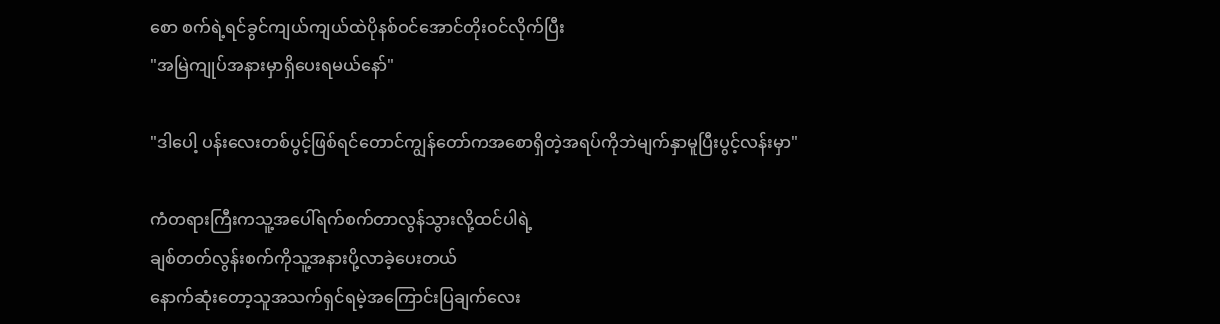စော စက်ရဲ့ရင်ခွင်ကျယ်ကျယ်ထဲပိုနစ်ဝင်အောင်တိုးဝင်လိုက်ပြီး
"အမြဲကျုပ်အနားမှာရှိပေးရမယ်နော်"

"ဒါပေါ့ ပန်းလေးတစ်ပွင့်ဖြစ်ရင်တောင်ကျွန်တော်ကအစောရှိတဲ့အရပ်ကိုဘဲမျက်နှာမူပြီးပွင့်လန်းမှာ"

ကံတရားကြီးကသူ့အပေါ်ရက်စက်တာလွန်သွားလို့ထင်ပါရဲ့
ချစ်တတ်လွန်းစက်ကိုသူ့အနားပို့လာခဲ့ပေးတယ်
နောက်ဆုံးတော့သူအသက်ရှင်ရမဲ့အကြောင်းပြချက်လေး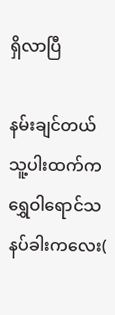ရှိလာပြီ

နမ်းချင်တယ်သူ့ပါးထက်က ရွှေဝါရောင်သနပ်ခါးကလေး(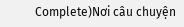Complete)Nơi câu chuyện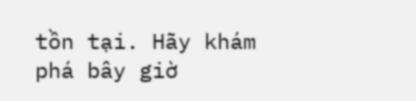tồn tại. Hãy khám phá bây giờ